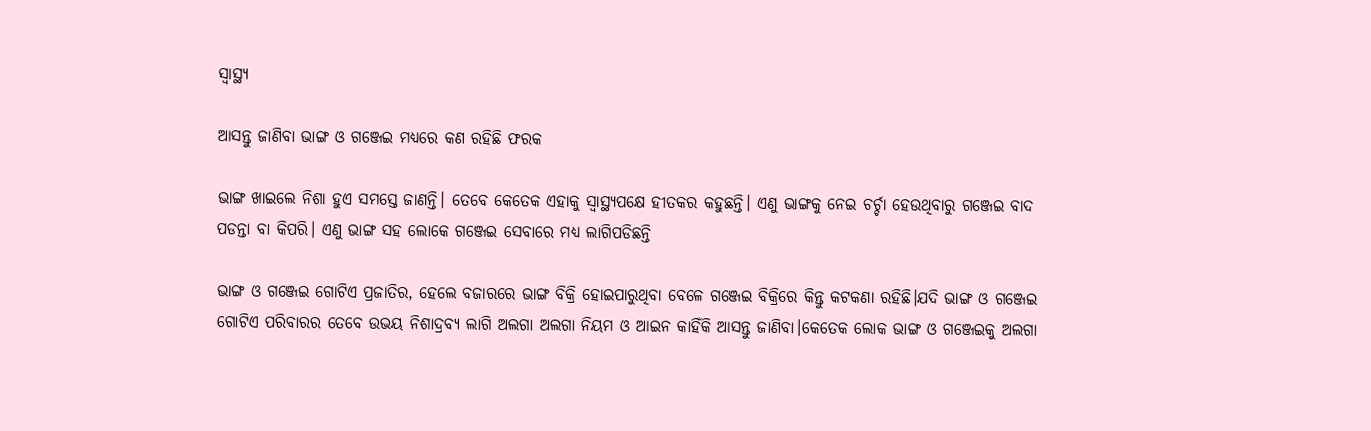ସ୍ୱାସ୍ଥ୍ୟ

ଆସନ୍ତୁ ଜାଣିବା ଭାଙ୍ଗ ଓ ଗଞ୍ଜେଇ ମଧ୍ୟରେ କଣ ରହିଛି ଫରକ

ଭାଙ୍ଗ ଖାଇଲେ ନିଶା ହୁଏ ସମସ୍ତେ ଜାଣନ୍ତି। ତେବେ କେତେକ ଏହାକୁ ସ୍ୱାସ୍ଥ୍ୟପକ୍ଷେ ହୀତକର କହୁଛନ୍ତି। ଏଣୁ ଭାଙ୍ଗକୁ ନେଇ ଚର୍ଚ୍ଚା ହେଉଥିବାରୁ ଗଞ୍ଜେଇ ବାଦ ପଡନ୍ତା ବା କିପରି। ଏଣୁ ଭାଙ୍ଗ ସହ ଲୋକେ ଗଞ୍ଜେଇ ସେବାରେ ମଧ୍ୟ ଲାଗିପଡିଛନ୍ତି

ଭାଙ୍ଗ ଓ ଗଞ୍ଜେଇ ଗୋଟିଏ ପ୍ରଜାତିର, ହେଲେ ବଜାରରେ ଭାଙ୍ଗ ବିକ୍ରି ହୋଇପାରୁଥିବା ବେଳେ ଗଞ୍ଜେଇ ବିକ୍ରିରେ କିନ୍ତୁ କଟକଣା ରହିଛି।ଯଦି ଭାଙ୍ଗ ଓ ଗଞ୍ଜେଇ ଗୋଟିଏ ପରିବାରର ତେବେ ଉଭୟ ନିଶାଦ୍ରବ୍ୟ ଲାଗି ଅଲଗା ଅଲଗା ନିୟମ ଓ ଆଇନ କାହିଁକି ଆସନ୍ତୁ ଜାଣିବା।କେତେକ ଲୋକ ଭାଙ୍ଗ ଓ ଗଞ୍ଜେଇକୁ ଅଲଗା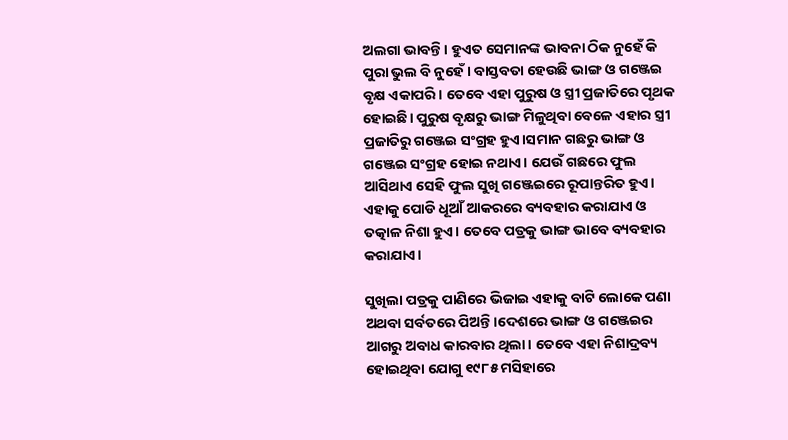ଅଲଗା ଭାବନ୍ତି। ହୁଏତ ସେମାନଙ୍କ ଭାବନା ଠିକ ନୁହେଁ କି ପୁରା ଭୁଲ ବି ନୁହେଁ। ବାସ୍ତବତା ହେଉଛି ଭାଙ୍ଗ ଓ ଗଞ୍ଜେଇ ବୃକ୍ଷ ଏକାପରି। ତେବେ ଏହା ପୁରୁଷ ଓ ସ୍ତ୍ରୀ ପ୍ରଜାତିରେ ପୃଥକ ହୋଇଛି। ପୁରୁଷ ବୃକ୍ଷରୁ ଭାଙ୍ଗ ମିଳୁଥିବା ବେଳେ ଏହାର ସ୍ତ୍ରୀ ପ୍ରଜାତିରୁ ଗଞ୍ଜେଇ ସଂଗ୍ରହ ହୁଏ।ସମାନ ଗଛରୁ ଭାଙ୍ଗ ଓ ଗଞ୍ଜେଇ ସଂଗ୍ରହ ହୋଇ ନଥାଏ। ଯେଉଁ ଗଛରେ ଫୁଲ ଆସିଥାଏ ସେହି ଫୁଲ ସୁଖି ଗଞ୍ଜେଇରେ ରୂପାନ୍ତରିତ ହୁଏ। ଏହାକୁ ପୋଡି ଧୂଆଁ ଆକରରେ ବ୍ୟବହାର କରାଯାଏ ଓ ତତ୍କାଳ ନିଶା ହୁଏ। ତେବେ ପତ୍ରକୁ ଭାଙ୍ଗ ଭାବେ ବ୍ୟବହାର କରାଯାଏ।

ସୁଖିଲା ପତ୍ରକୁ ପାଣିରେ ଭିଜାଇ ଏହାକୁ ବାଟି ଲୋକେ ପଣା ଅଥବା ସର୍ବତରେ ପିଅନ୍ତି।ଦେଶରେ ଭାଙ୍ଗ ଓ ଗଞ୍ଜେଇର ଆଗରୁ ଅବାଧ କାରବାର ଥିଲା। ତେବେ ଏହା ନିଶାଦ୍ରବ୍ୟ ହୋଇଥିବା ଯୋଗୁ ୧୯୮୫ ମସିହାରେ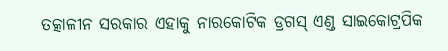ତତ୍କାଳୀନ ସରକାର ଏହାକୁ ନାରକୋଟିକ ଡ୍ରଗସ୍ ଏଣ୍ଡ ସାଇକୋଟ୍ରପିକ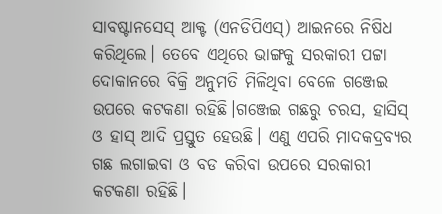ସାବଷ୍ଟାନସେସ୍ ଆକ୍ଟ (ଏନଡିପିଏସ୍‌) ଆଇନରେ ନିଷିଧ କରିଥିଲେ। ତେବେ ଏଥିରେ ଭାଙ୍ଗକୁ ସରକାରୀ ପଟ୍ଟା ଦୋକାନରେ ବିକ୍ରି ଅନୁମତି ମିଳିଥିବା ବେଳେ ଗଞ୍ଜେଇ ଉପରେ କଟକଣା ରହିଛି।ଗଞ୍ଜେଇ ଗଛରୁ ଚରସ, ହାସିସ୍‌ ଓ ହାସ୍‌ ଆଦି ପ୍ରସ୍ତୁତ ହେଉଛି। ଏଣୁ ଏପରି ମାଦକଦ୍ରବ୍ୟର ଗଛ ଲଗାଇବା ଓ ବଡ କରିବା ଉପରେ ସରକାରୀ କଟକଣା ରହିଛି।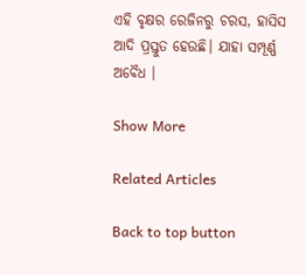ଏହି ବୃକ୍ଷର ରେଜିନରୁ ଚରସ, ହାସିସ ଆଦି ପ୍ରସ୍ତୁତ ହେଉଛି। ଯାହା ସମ୍ପୂର୍ଣ୍ଣ ଅବୈଧ ।

Show More

Related Articles

Back to top button